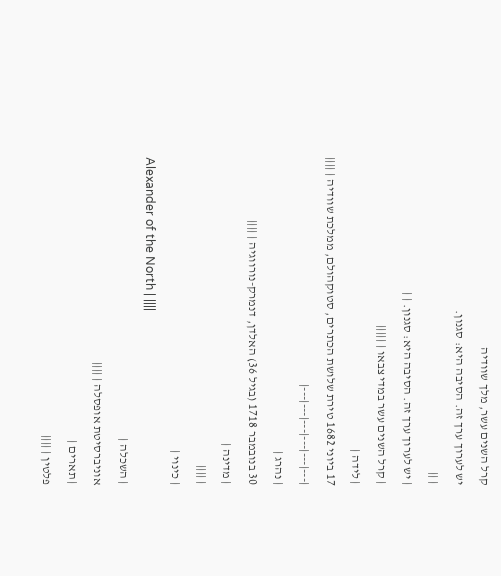קרל השנים עשר, מלך שוודיה
יש לערוך ערך זה. הסיבה היא: סגנון.
| ||
| יש לערוך ערך זה. הסיבה היא: סגנון. | |
| קרל השנים עשר במדי צבאו | |||||
| לידה |
17 ביוני 1682 טירת שלושת הכתרים, סטוקהולם, ממלכת שוודיה | ||||
|---|---|---|---|---|---|
| נהרג |
30 בנובמבר 1718 (בגיל 36) האלדן, דנמרק-נורווגיה | ||||
| מדינה |
| ||||
| כינוי |
Alexander of the North | ||||
| השכלה |
אוניברסיטת אופסלה | ||||
| תארים |
פלטין | ||||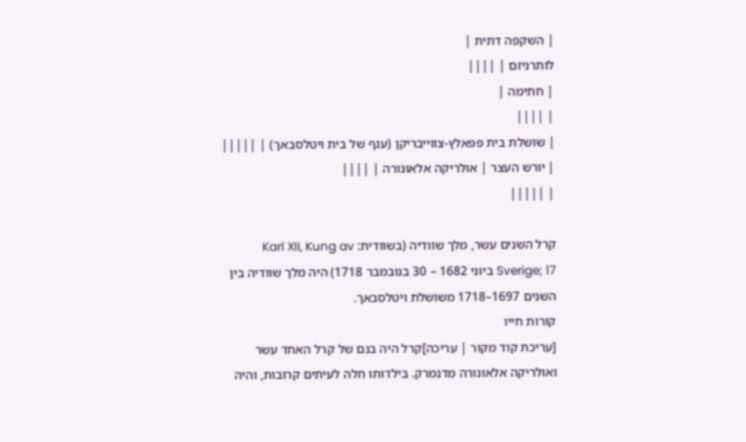| השקפה דתית |
לותרניזם | ||||
| חתימה |
| ||||
| שושלת בית פפאלץ-צווייבריקן (ענף של בית ויטלסבאך) | |||||
| יורש העצר | אולריקה אלאונורה | ||||
| |||||

קרל השנים עשר, מלך שוודיה (בשוודית: Karl XII, Kung av Sverige; 17 ביוני 1682 – 30 בנובמבר 1718) היה מלך שוודיה בין השנים 1697–1718 משושלת ויטלסבאך.
קורות חייו
[עריכת קוד מקור | עריכה]קרל היה בנם של קרל האחד עשר ואולריקה אלאונורה מדנמרק. בילדותו חלה לעיתים קרובות, והיה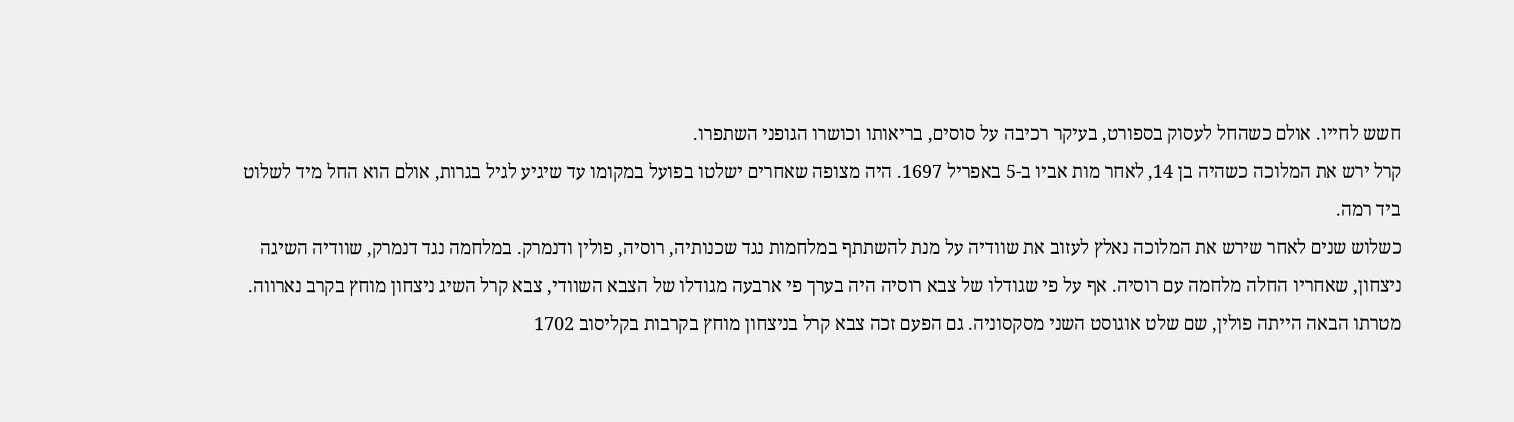חשש לחייו. אולם כשהחל לעסוק בספורט, בעיקר רכיבה על סוסים, בריאותו וכושרו הגופני השתפרו.
קרל ירש את המלוכה כשהיה בן 14, לאחר מות אביו ב-5 באפריל 1697. היה מצופה שאחרים ישלטו בפועל במקומו עד שיגיע לגיל בגרות, אולם הוא החל מיד לשלוט ביד רמה.
כשלוש שנים לאחר שירש את המלוכה נאלץ לעזוב את שוודיה על מנת להשתתף במלחמות נגד שכנותיה, רוסיה, פולין ודנמרק. במלחמה נגד דנמרק, שוודיה השיגה ניצחון, שאחריו החלה מלחמה עם רוסיה. אף על פי שגודלו של צבא רוסיה היה בערך פי ארבעה מגודלו של הצבא השוודי, צבא קרל השיג ניצחון מוחץ בקרב נארווה. מטרתו הבאה הייתה פולין, שם שלט אוגוסט השני מסקסוניה. גם הפעם זכה צבא קרל בניצחון מוחץ בקרבות בקליסוב 1702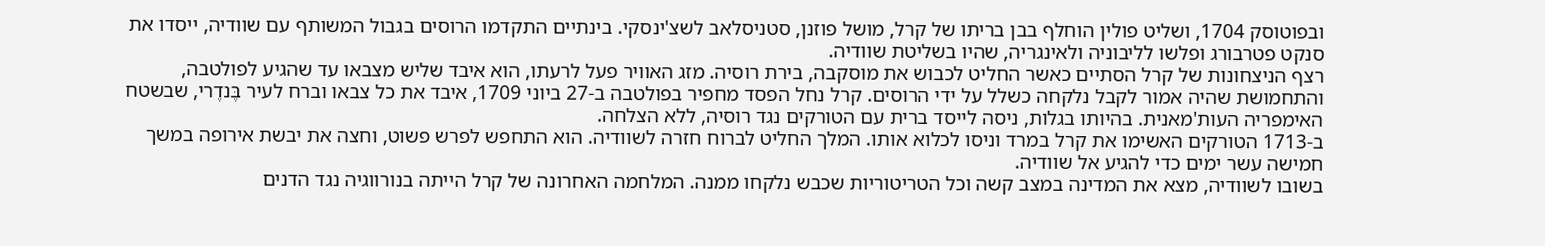ובפוטוסק 1704, ושליט פולין הוחלף בבן בריתו של קרל, מושל פוזנן, סטניסלאב לשצ'ינסקי. בינתיים התקדמו הרוסים בגבול המשותף עם שוודיה, ייסדו את סנקט פטרבורג ופלשו לליבוניה ולאינגריה, שהיו בשליטת שוודיה.
רצף הניצחונות של קרל הסתיים כאשר החליט לכבוש את מוסקבה, בירת רוסיה. מזג האוויר פעל לרעתו, הוא איבד שליש מצבאו עד שהגיע לפולטבה, והתחמושת שהיה אמור לקבל נלקחה כשלל על ידי הרוסים. קרל נחל הפסד מחפיר בפולטבה ב-27 ביוני 1709, איבד את כל צבאו וברח לעיר בֶּנדֶרי, שבשטח האימפריה העות'מאנית. בהיותו בגלות, ניסה לייסד ברית עם הטורקים נגד רוסיה, ללא הצלחה.
ב-1713 הטורקים האשימו את קרל במרד וניסו לכלוא אותו. המלך החליט לברוח חזרה לשוודיה. הוא התחפש לפרש פשוט, וחצה את יבשת אירופה במשך חמישה עשר ימים כדי להגיע אל שוודיה.
בשובו לשוודיה, מצא את המדינה במצב קשה וכל הטריטוריות שכבש נלקחו ממנה. המלחמה האחרונה של קרל הייתה בנורווגיה נגד הדנים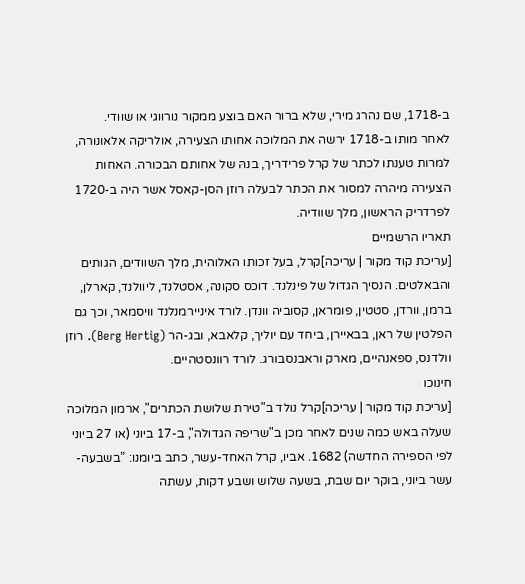ב-1718, שם נהרג מירי, שלא ברור האם בוצע ממקור נורווגי או שוודי.
לאחר מותו ב-1718 ירשה את המלוכה אחותו הצעירה, אולריקה אלאונורה, למרות טענתו לכתר של קרל פרידריך, בנהּ של אחותם הבכורה. האחות הצעירה מיהרה למסור את הכתר לבעלה רוזן הסן-קאסל אשר היה ב-1720 לפרדריק הראשון, מלך שוודיה.
תאריו הרשמיים
[עריכת קוד מקור | עריכה]קרל, בעל זכותו האלוהית, מלך השוודים, הגותים והבאלטים. הנסיך הגדול של פינלנד. דוכס סקונה, אסטלנד, ליוולנד, קארלן, ברמן, וורדן, סטטין, פומראן, קסוביה וונדן. לורד איניירמנלנד וויסמאר, וכך גם הפלטין של ראן, בבאיירן, ביחד עם יוליך, קלאבא, ובג-הר (Berg Hertig). רוזן וולדנס, ספאנהיים, מארק וראבנסבורג. לורד רוונסטהיים.
חינוכו
[עריכת קוד מקור | עריכה]קרל נולד ב"טירת שלושת הכתרים", ארמון המלוכה שעלה באש כמה שנים לאחר מכן ב"שריפה הגדולה", ב-17 ביוני (או 27 ביוני לפי הספירה החדשה) 1682. אביו, קרל האחד-עשר, כתב ביומנו: ”בשבעה-עשר ביוני, בוקר יום שבת, בשעה שלוש ושבע דקות, עשתה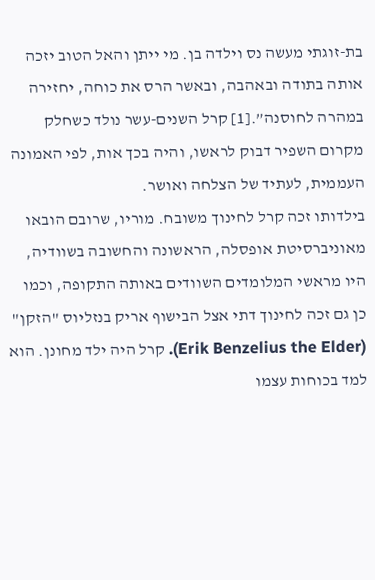בת-זוגתי מעשה נס וילדה בן. מי ייתן והאל הטוב יזכה אותה בתודה ובאהבה, ובאשר הרס את כוחה, יחזירה במהרה לחוסנה”.[1] קרל השנים-עשר נולד כשחלק מקרום השפיר דבוק לראשו, והיה בכך אות, לפי האמונה העממית, לעתיד של הצלחה ואושר.
בילדותו זכה קרל לחינוך משובח. מוריו, שרובם הובאו מאוניברסיטת אופסלה, הראשונה והחשובה בשוודיה, היו מראשי המלומדים השוודים באותה התקופה, וכמו כן גם זכה לחינוך דתי אצל הבישוף אריק בנזליוס "הזקן" (Erik Benzelius the Elder). קרל היה ילד מחונן. הוא למד בכוחות עצמו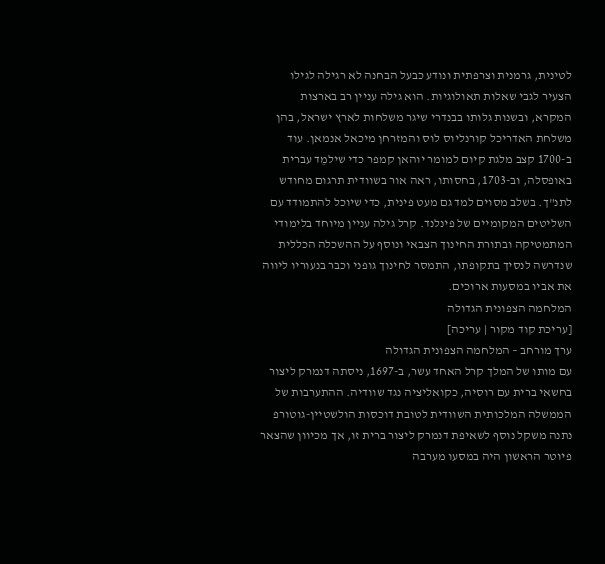לטינית, גרמנית וצרפתית ונודע כבעל הבחנה לא רגילה לגילו הצעיר לגבי שאלות תאולוגיות. הוא גילה עניין רב בארצות המקרא, ובשנות גלותו בבנדרי שיגר משלחות לארץ ישראל, בהן משלחת האדריכל קורנליוס לוס והמזרחן מיכאל אנמאן. עוד ב-1700 קצב מלגת קיום למומר יוהאן קמפר כדי שילמֵד עברית באופסלה, וב-1703, בחסותו, ראה אור בשוודית תרגום מחודש לתנ"ך. בשלב מסוים למד גם מעט פינית, כדי שיוכל להתמודד עם השליטים המקומיים של פינלנד. קרל גילה עניין מיוחד בלימודי המתמטיקה ובתורת החינוך הצבאי ונוסף על ההשכלה הכללית שנדרשה לנסיך בתקופתו, התמסר לחינוך גופני וכבר בנעוריו ליווה את אביו במסעות ארוכים.
המלחמה הצפונית הגדולה
[עריכת קוד מקור | עריכה]
ערך מורחב – המלחמה הצפונית הגדולה
עם מותו של המלך קרל האחד עשר, ב-1697, ניסתה דנמרק ליצור בחשאי ברית עם רוסיה, כקואליציה נגד שוודיה. ההתערבות של הממשלה המלכותית השוודית לטובת דוכסות הולשטיין-גוטורפ נתנה משקל נוסף לשאיפת דנמרק ליצור ברית זו, אך מכיוון שהצאר פיוטר הראשון היה במסעו מערבה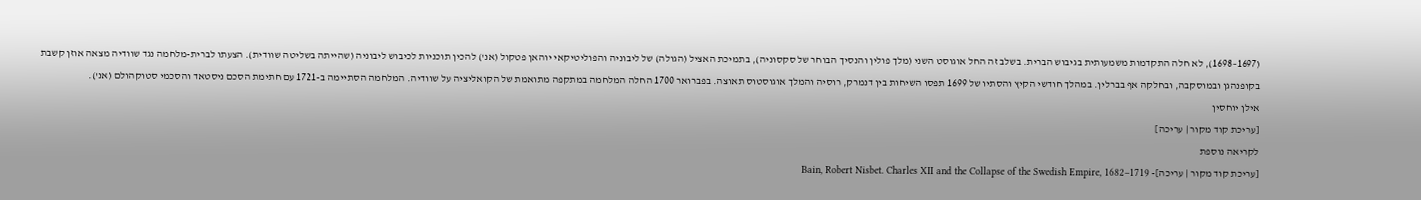(1697–1698), לא חלה התקדמות משמעותית בגיבוש הברית. בשלב זה החל אוגוסט השני (מלך פולין והנסיך הבוחר של סקסוניה), בתמיכת האציל (הגולה) של ליבוניה והפוליטיקאי יוהאן פטקול (אנ') להכין תוכניות לכיבוש ליבוניה (שהייתה בשליטה שוודית). הצעתו לברית-מלחמה נגד שוודיה מצאה אוזן קשבת בקופנהגן ובמוסקבה, ובחלקה אף בברלין. במהלך חודשי הקיץ והסתיו של 1699 תפסו השיחות בין דנמרק, רוסיה והמלך אוגוסטוס תאוצה. בפברואר 1700 החלה המלחמה במתקפה מתואמת של הקואליציה על שוודיה. המלחמה הסתיימה ב-1721 עם חתימת הסכם ניסטאד והסכמי סטוקהולם (אנ').
אילן יוחסין
[עריכת קוד מקור | עריכה]
לקריאה נוספת
[עריכת קוד מקור | עריכה]- Bain, Robert Nisbet. Charles XII and the Collapse of the Swedish Empire, 1682–1719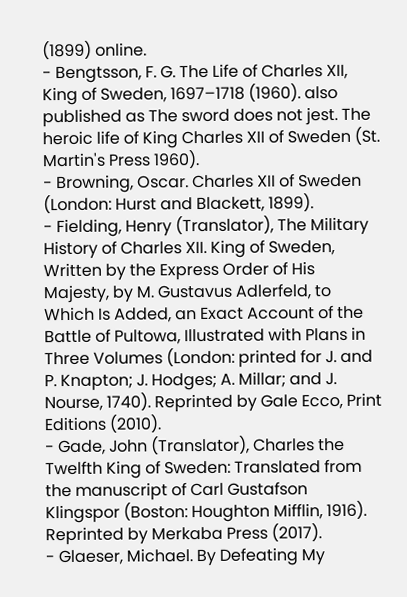(1899) online.
- Bengtsson, F. G. The Life of Charles XII, King of Sweden, 1697–1718 (1960). also published as The sword does not jest. The heroic life of King Charles XII of Sweden (St. Martin's Press 1960).
- Browning, Oscar. Charles XII of Sweden (London: Hurst and Blackett, 1899).
- Fielding, Henry (Translator), The Military History of Charles XII. King of Sweden, Written by the Express Order of His Majesty, by M. Gustavus Adlerfeld, to Which Is Added, an Exact Account of the Battle of Pultowa, Illustrated with Plans in Three Volumes (London: printed for J. and P. Knapton; J. Hodges; A. Millar; and J. Nourse, 1740). Reprinted by Gale Ecco, Print Editions (2010).
- Gade, John (Translator), Charles the Twelfth King of Sweden: Translated from the manuscript of Carl Gustafson Klingspor (Boston: Houghton Mifflin, 1916). Reprinted by Merkaba Press (2017).
- Glaeser, Michael. By Defeating My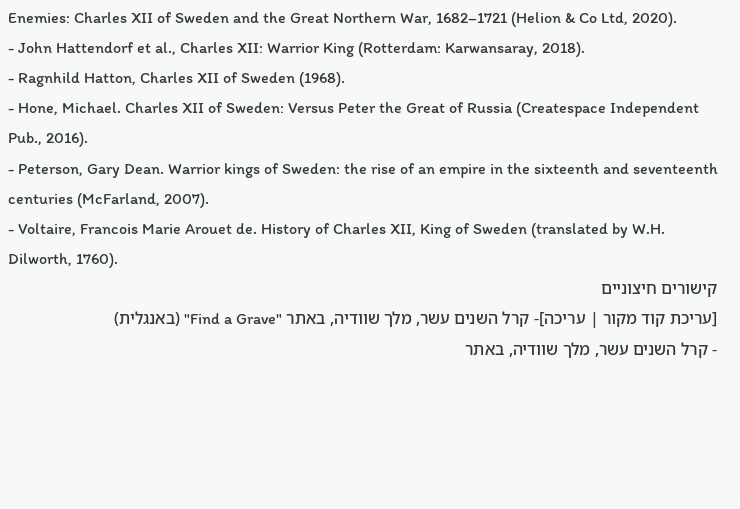Enemies: Charles XII of Sweden and the Great Northern War, 1682–1721 (Helion & Co Ltd, 2020).
- John Hattendorf et al., Charles XII: Warrior King (Rotterdam: Karwansaray, 2018).
- Ragnhild Hatton, Charles XII of Sweden (1968).
- Hone, Michael. Charles XII of Sweden: Versus Peter the Great of Russia (Createspace Independent Pub., 2016).
- Peterson, Gary Dean. Warrior kings of Sweden: the rise of an empire in the sixteenth and seventeenth centuries (McFarland, 2007).
- Voltaire, Francois Marie Arouet de. History of Charles XII, King of Sweden (translated by W.H. Dilworth, 1760).
קישורים חיצוניים
[עריכת קוד מקור | עריכה]- קרל השנים עשר, מלך שוודיה, באתר "Find a Grave" (באנגלית)
- קרל השנים עשר, מלך שוודיה, באתר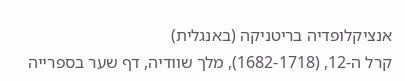אנציקלופדיה בריטניקה (באנגלית)
קרל ה-12, (1682-1718), מלך שוודיה, דף שער בספרייה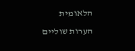הלאומית
הערות שוליים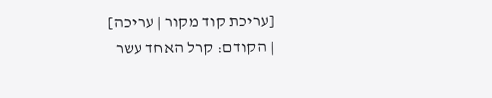[עריכת קוד מקור | עריכה]
| הקודם: קרל האחד עשר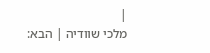|
מלכי שוודיה | הבא: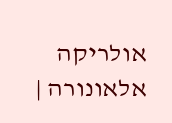אולריקה אלאונורה |